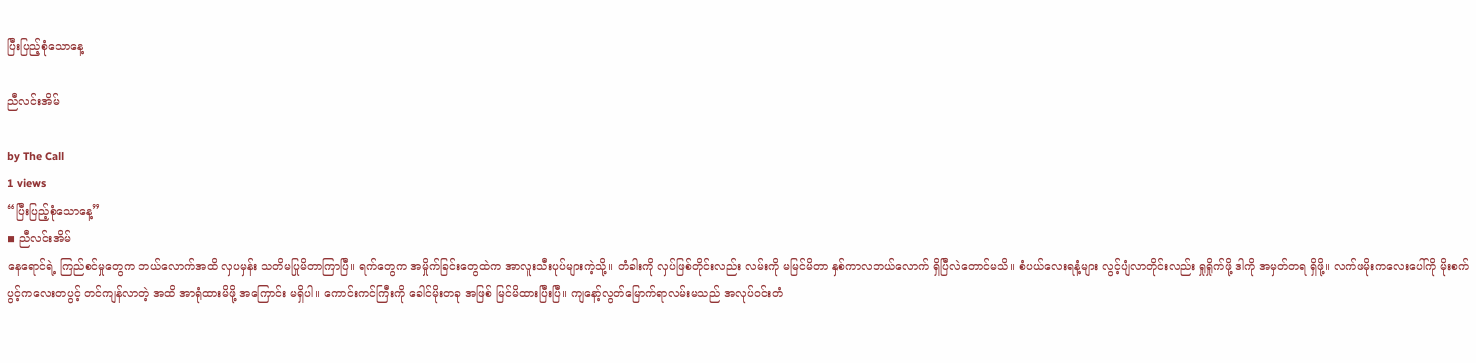ပြီးပြည့်စုံသောနေ့

ညီလင်းအိမ်

by The Call
1 views
“ပြီးပြည့်စုံသောနေ့”
◾ ညီလင်းအိမ်
နေရောင်ရဲ့ ကြည်စင်မှုတွေက ဘယ်လောက်အထိ လှပမှန်း သတိမပြုမိတာကြာပြီ။ ရက်တွေက အမှိုက်ခြင်းတွေထဲက အာလူးသီးပုပ်များကဲ့သို့။ တံခါးကို လှပ်ဖြစ်တိုင်းလည်း လမ်းကို မမြင်မိတာ နှစ်ကာလဘယ်လောက် ရှိပြီလဲတောင်မသိ။ စံပယ်လေးရနံ့များ လွင့်ပျံလာတိုင်းလည်း ရှုရှိုက်ဖို့ ဒါကို အမှတ်တရ ရှိဖို့။ လက်ဖမိုးကလေးပေါ်ကို မိုးစက်ပွင့်ကလေးတပွင့် တင်ကျန်လာတဲ့ အထိ အာရုံထားမိဖို့ အကြောင်း မရှိပါ။ ကောင်းကင်ကြီးကို ခေါင်မိုးတခု အဖြစ် မြင်မိထားပြီးပြီ။ ကျနော့်လွတ်မြောက်ရာလမ်းမသည် အလုပ်ဝင်းတံ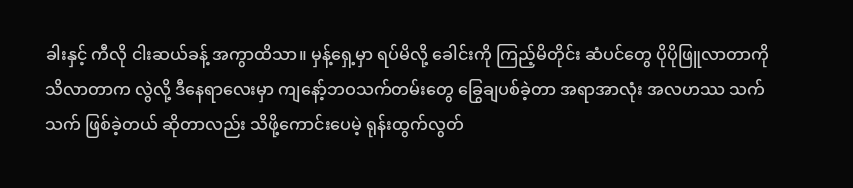ခါးနှင့် ကီလို ငါးဆယ်ခန့် အကွာထိသာ။ မှန့်ရှေ့မှာ ရပ်မိလို့ ခေါင်းကို ကြည့်မိတိုင်း ဆံပင်တွေ ပိုပိုဖြူလာတာကို သိလာတာက လွဲလို့ ဒီနေရာလေးမှာ ကျနော့်ဘဝသက်တမ်းတွေ ခြွေချပစ်ခဲ့တာ အရာအာလုံး အလဟဿ သက်သက် ဖြစ်ခဲ့တယ် ဆိုတာလည်း သိဖို့ကောင်းပေမဲ့ ရုန်းထွက်လွတ်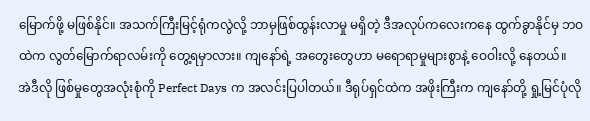မြောက်ဖို့ မဖြစ်နိုင်။ အသက်ကြီးမြင့်ရုံကလွဲလို့ ဘာမှဖြစ်ထွန်းလာမှု မရှိတဲ့ ဒီအလုပ်ကလေးကနေ ထွက်ခွာနိုင်မှ ဘဝထဲက လွတ်မြောက်ရာလမ်းကို တွေ့ရမှာလား။ ကျနော်ရဲ့ အတွေးတွေဟာ မရောရာမှုများစွာနဲ့ ဝေဝါးလို့ နေတယ်။
အဲဒီလို ဖြစ်မှုတွေအလုံးစုံကို Perfect Days က အလင်းပြပါတယ်။ ဒီရုပ်ရှင်ထဲက အဖိုးကြီးက ကျနော်တို့ ရှု့မြင်ပုံလို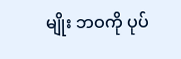မျိုး ဘဝကို ပုပ်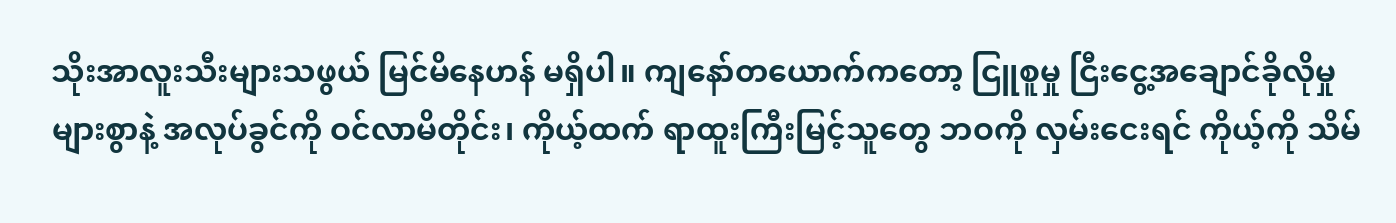သိုးအာလူးသီးများသဖွယ် မြင်မိနေဟန် မရှိပါ။ ကျနော်တယောက်ကတော့ ငြူစူမှု ငြီးငွေ့အချောင်ခိုလိုမှု များစွာနဲ့ အလုပ်ခွင်ကို ဝင်လာမိတိုင်း၊ ကိုယ့်ထက် ရာထူးကြီးမြင့်သူတွေ ဘဝကို လှမ်းငေးရင် ကိုယ့်ကို သိမ်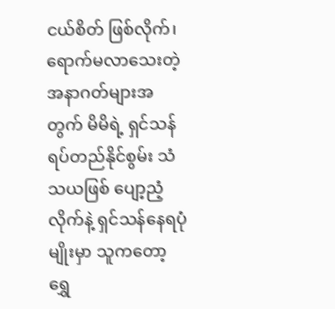ငယ်စိတ် ဖြစ်လိုက်၊ ရောက်မလာသေးတဲ့ အနာဂတ်များအတွက် မိမိရဲ့ ရှင်သန်ရပ်တည်နိုင်စွမ်း သံသယဖြစ် ပျော့ညံ့လိုက်နဲ့ ရှင်သန်နေရပုံမျိုးမှာ သူကတော့ ရွှေ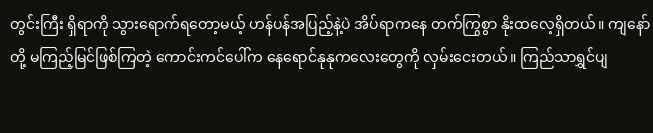တွင်းကြီး ရှိရာကို သွားရောက်ရတော့မယ့် ဟန်ပန်အပြည့်နဲ့ပဲ အိပ်ရာကနေ တက်ကြွစွာ နိုးထလေ့ရှိတယ်။ ကျနော်တို့ မကြည့်မြင်ဖြစ်ကြတဲ့ ကောင်းကင်ပေါ်က နေရောင်နုနုကလေးတွေကို လှမ်းငေးတယ်။ ကြည်သာရွှင်ပျ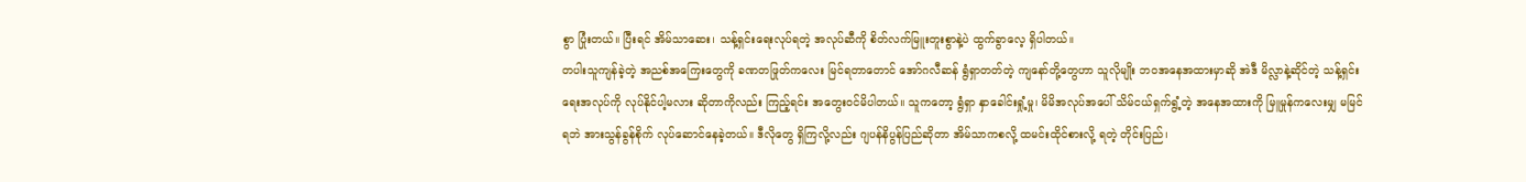စွာ ပြုံးတယ်။ ပြီးရင် အိမ်သာဆေး၊ သန့်ရှင်းရေးလုပ်ရတဲ့ အလုပ်ဆီကို စိတ်လက်မြူးတူးစွာနဲ့ပဲ ထွက်ခွာလေ့ ရှိပါတယ်။
တပါးသူကျန်ခဲ့တဲ့ အညစ်အကြေးတွေကို ခဏတဖြုတ်ကလေး မြင်ရတာတောင် အော်ဂလီဆန် ရွံရှာတတ်တဲ့ ကျနော်တို့တွေဟာ သူလိုမျိုး ဘဝအနေအထားမှာဆို အဲဒီ မိလ္လာနဲ့ဆိုင်တဲ့ သန့်ရှင်းရေးအလုပ်ကို လုပ်နိုင်ပါ့မလား ဆိုတာကိုလည်း ကြည့်ရင်း အတွေးဝင်မိပါတယ်။ သူကတော့ ရွံရှာ နှာခေါင်းရှုံ့မှု၊ မိမိအလုပ်အပေါ် သိမ်ငယ်ရှက်ရွံ့တဲ့ အနေအထားကို မြူမှုန်ကလေးမျှ မမြင်ရဘဲ အားသွန်ခွန်စိုက် လုပ်ဆောင်နေခဲ့တယ်။ ဒီလိုတွေ ရှိကြလို့လည်း ဂျပန်နိပွန်ပြည်ဆိုတာ အိမ်သာကစလို့ ထမင်းထိုင်စားလို့ ရတဲ့ တိုင်းပြည်၊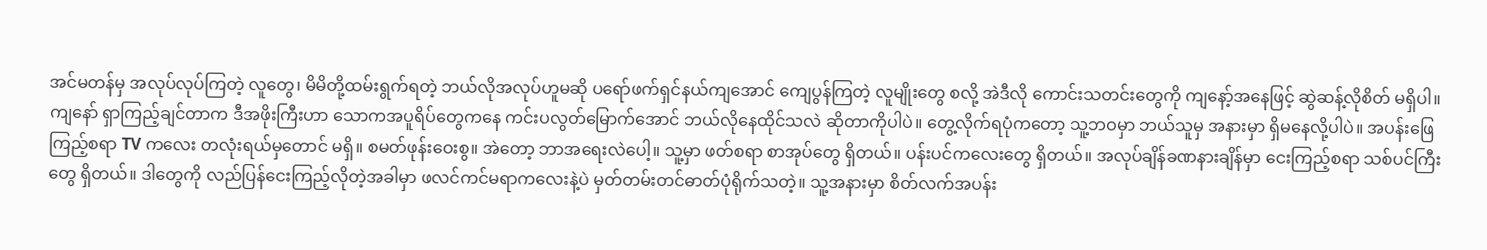အင်မတန်မှ အလုပ်လုပ်ကြတဲ့ လူတွေ၊ မိမိတို့ထမ်းရွက်ရတဲ့ ဘယ်လိုအလုပ်ဟူမဆို ပရော်ဖက်ရှင်နယ်ကျအောင် ကျေပွန်ကြတဲ့ လူမျိုးတွေ စလို့ အဲဒီလို ကောင်းသတင်းတွေကို ကျနော့်အနေဖြင့် ဆွဲဆန့်လိုစိတ် မရှိပါ။
ကျနော် ရှာကြည့်ချင်တာက ဒီအဖိုးကြီးဟာ သောကအပူရိပ်တွေကနေ ကင်းပလွတ်မြောက်အောင် ဘယ်လိုနေထိုင်သလဲ ဆိုတာကိုပါပဲ။ တွေ့လိုက်ရပုံကတော့ သူ့ဘဝမှာ ဘယ်သူမှ အနားမှာ ရှိမနေလို့ပါပဲ။ အပန်းဖြေကြည့်စရာ TV ကလေး တလုံးရယ်မှတောင် မရှိ။ စမတ်ဖုန်းဝေးစွ။ အဲတော့ ဘာအရေးလဲပေါ့။ သူ့မှာ ဖတ်စရာ စာအုပ်တွေ ရှိတယ်။ ပန်းပင်ကလေးတွေ ရှိတယ်။ အလုပ်ချိန်ခဏနားချိန်မှာ ငေးကြည့်စရာ သစ်ပင်ကြီးတွေ ရှိတယ်။ ဒါ‌တွေကို လည်ပြန်ငေးကြည့်လိုတဲ့အခါမှာ ဖလင်ကင်မရာကလေးနဲ့ပဲ မှတ်တမ်းတင်ဓာတ်ပုံရိုက်သတဲ့။ သူ့အနားမှာ စိတ်လက်အပန်း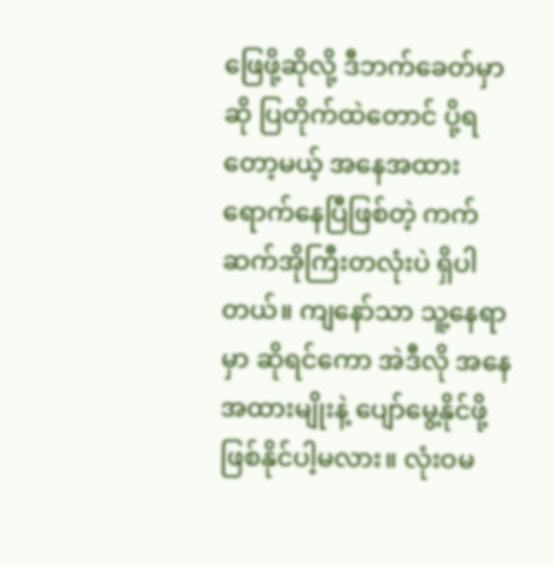ဖြေဖို့ဆိုလို့ ဒီဘက်ခေတ်မှာဆို ပြတိုက်ထဲတောင် ပို့ရတော့မယ့် အနေအထားရောက်နေပြီဖြစ်တဲ့ ကက်ဆက်အိုကြီးတလုံးပဲ ရှိပါတယ်။ ကျနော်သာ သူ့နေရာမှာ ဆိုရင်ကော အဲဒီလို အနေအထားမျိုးနဲ့ ပျော်မွေ့နိုင်ဖို့ ဖြစ်နိုင်ပါ့မလား။ လုံးဝမ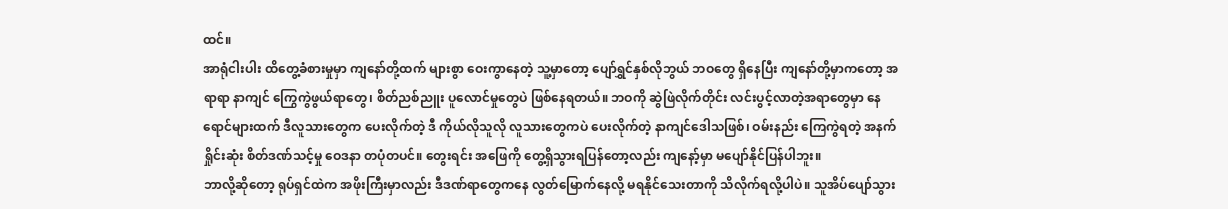ထင်။
အာရုံငါးပါး ထိတွေ့ခံစားမှုမှာ ကျနော်တို့ထက် များစွာ ဝေးကွာနေတဲ့ သူ့မှာတော့ ပျော်ရွှင်နှစ်လိုဘွယ် ဘဝတွေ ရှိနေပြီး ကျနော်တို့မှာကတော့ အရာရာ နာကျင် ကြွေကွဲဖွယ်ရာတွေ၊ စိတ်ညစ်ညူး ပူလောင်မှုတွေပဲ ဖြစ်နေရတယ်။ ဘဝကို ဆွဲဖြဲလိုက်တိုင်း လင်းပွင့်လာတဲ့အရာတွေမှာ နေရောင်များထက် ဒီလူသားတွေက ပေးလိုက်တဲ့ ဒီ ကိုယ်လိုသူလို လူသားတွေကပဲ ပေးလိုက်တဲ့ နာကျင်ဒေါသဖြစ်၊ ဝမ်းနည်း ကြေကွဲရတဲ့ အနက်ရှိုင်းဆုံး စိတ်ဒဏ်သင့်မှု ဝေဒနာ တပုံတပင်။ တွေးရင်း အဖြေကို တွေ့ရှိသွားရပြန်တော့လည်း ကျနော့်မှာ မပျော်နိုင်ပြန်ပါဘူး။
ဘာလို့ဆိုတော့ ရုပ်ရှင်ထဲက အဖိုးကြီးမှာလည်း ဒီဒဏ်ရာတွေကနေ လွတ်မြောက်နေလို့ မရနိုင်သေးတာကို သိလိုက်ရလို့ပါပဲ။ သူအိပ်ပျော်သွား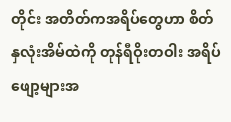တိုင်း အတိတ်ကအရိပ်‌တွေဟာ စိတ်နှလုံးအိမ်ထဲကို တုန်ရီဝိုးတဝါး အရိပ်ဖျော့များအ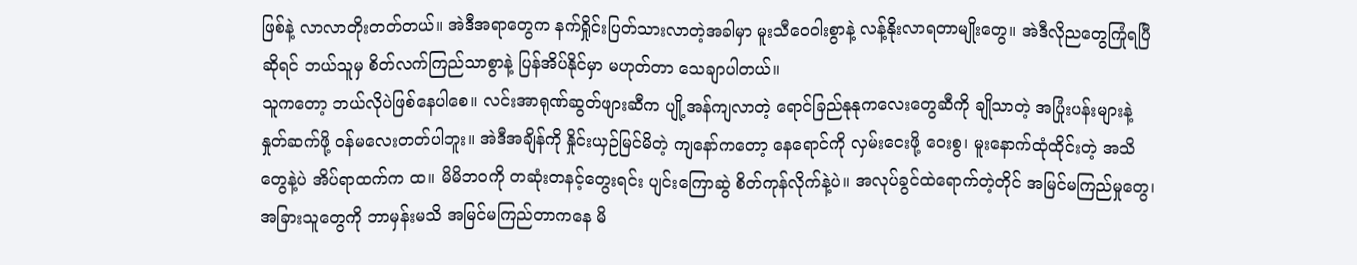ဖြစ်နဲ့ လာလာတိုးတတ်တယ်။ အဲဒီအရာတွေက နက်ရှိုင်းပြတ်သားလာတဲ့အခါမှာ မူးသီဝေဝါးစွာနဲ့ လန့်နိုးလာရတာမျိုးတွေ။ အဲဒီလိုညတွေကြုံရပြီဆိုရင် ဘယ်သူမှ စိတ်လက်ကြည်သာစွာနဲ့ ပြန်အိပ်နိုင်မှာ မဟုတ်တာ သေချာပါတယ်။
သူကတော့ ဘယ်လိုပဲဖြစ်နေပါစေ။ လင်းအာရုဏ်ဆွတ်ဖျားဆီက ပျို့အန်ကျလာတဲ့ ရောင်ခြည်နုနုကလေးတွေဆီကို ချိုသာတဲ့ အပြုံးပန်းများနဲ့ နှုတ်ဆက်ဖို့ ဝန်မလေးတတ်ပါဘူး။ အဲဒီအချိန်ကို နှိုင်းယှဉ်မြင်မိတဲ့ ကျနော်ကတော့ နေရောင်ကို လှမ်းငေးဖို့ ဝေးစွ၊ မူးနောက်ထုံထိုင်းတဲ့ အသိတွေနဲ့ပဲ အိပ်ရာထက်က ထ။ မိမိဘဝကို တဆုံးတနင့်တွေးရင်း ပျင်းကြောဆွဲ စိတ်ကုန်လိုက်နဲ့ပဲ။ အလုပ်ခွင်ထဲရောက်တဲ့တိုင် အမြင်မကြည်မှုတွေ၊ အခြားသူတွေကို ဘာမှန်းမသိ အမြင်မကြည်တာကနေ မိ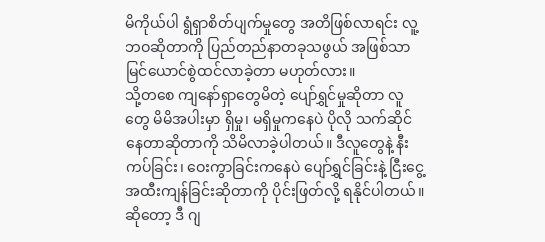မိကိုယ်ပါ ရွံရှာစိတ်ပျက်မှုတွေ အတိဖြစ်လာရင်း လူ့ဘဝဆိုတာကို ပြည်တည်နာတခုသဖွယ် အဖြစ်သာ မြင်ယောင်စွဲထင်လာခဲ့တာ မဟုတ်လား။
သို့တစေ ကျနော်ရှာတွေမိတဲ့ ပျော်ရွှင်မှုဆိုတာ လူတွေ မိမိအပါးမှာ ရှိမှု၊ မရှိမှုကနေပဲ ပိုလို သက်ဆိုင်နေတာဆိုတာကို သိမိလာခဲ့ပါတယ်။ ဒီလူတွေနဲ့ နီးကပ်ခြင်း၊ ဝေးကွာခြင်းကနေပဲ ပျော်ရွှင်ခြင်းနဲ့ ငြီးငွေ့အထီးကျန်ခြင်းဆိုတာကို ပိုင်းဖြတ်လို့ ရနိုင်ပါတယ်။ ဆိုတော့ ဒီ ဂျ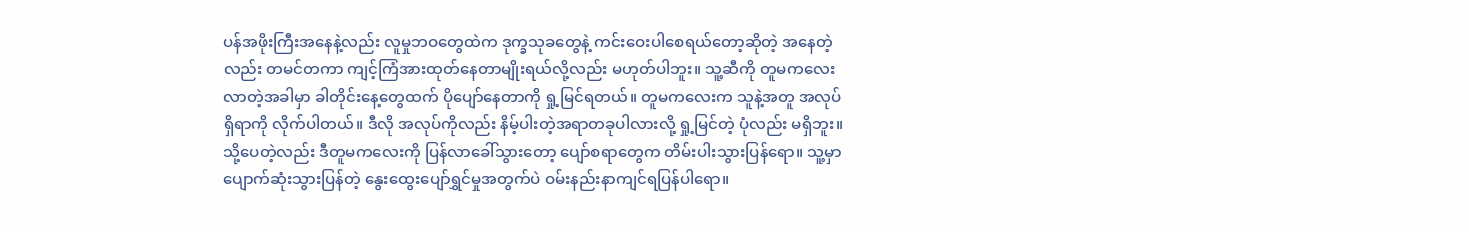ပန်အဖိုးကြီးအနေနဲ့လည်း လူမှုဘဝတွေထဲက ဒုက္ခသုခတွေနဲ့ ကင်းဝေးပါစေရယ်တော့ဆိုတဲ့ အနေတဲ့လည်း တမင်တကာ ကျင့်ကြံအားထုတ်နေတာမျိုးရယ်လို့လည်း မဟုတ်ပါဘူး။ သူ့ဆီကို တူမကလေး လာတဲ့အခါမှာ ခါတိုင်းနေ့တွေထက် ပိုပျော်နေတာကို ရှု့မြင်ရတယ်။ တူမကလေးက သူနဲ့အတူ အလုပ်ရှိရာကို လိုက်ပါတယ်။ ဒီလို အလုပ်ကိုလည်း နိမ့်ပါးတဲ့အရာတခုပါလားလို့ ရှု့မြင်တဲ့ ပုံလည်း မရှိဘူး။ သို့ပေတဲ့လည်း ဒီတူမကလေးကို ပြန်လာခေါ်သွားတော့ ပျော်စရာတွေက တိမ်းပါးသွားပြန်ရော။ သူ့မှာ ပျောက်ဆုံးသွားပြန်တဲ့ နွေးထွေးပျော်ရွှင်မှုအတွက်ပဲ ဝမ်းနည်းနာကျင်ရပြန်ပါရော။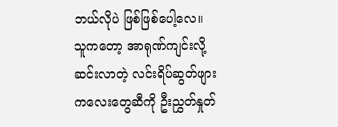ဘယ်လိုပဲ ဖြစ်ဖြစ်ပေါ့လေ။ သူကတော့ အာရုဏ်ကျင်းလို့ ဆင်းလာတဲ့ လင်းရိပ်ဆွတ်ဖျားကလေးတွေဆီကို ဦးညွှတ်နှုတ်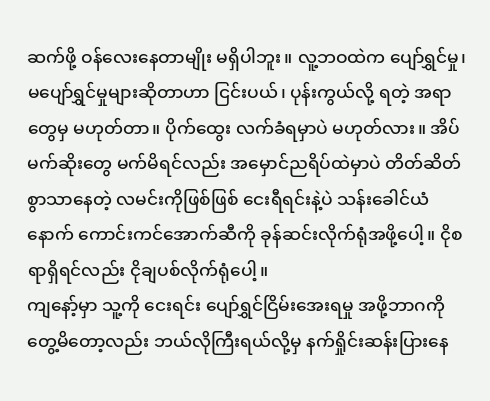ဆက်ဖို့ ဝန်လေးနေတာမျိုး မရှိပါဘူး။ လူ့ဘဝထဲက ပျော်ရွှင်မှု၊ မပျော်ရွှင်မှုများဆိုတာဟာ ငြင်းပယ်၊ ပုန်းကွယ်လို့ ရတဲ့ အရာတွေမှ မဟုတ်တာ။ ပိုက်ထွေး လက်ခံရမှာပဲ မဟုတ်လား။ အိပ်မက်ဆိုးတွေ မက်မိရင်လည်း အမှောင်ညရိပ်ထဲမှာပဲ တိတ်ဆိတ်စွာသာနေတဲ့ လမင်းကိုဖြစ်ဖြစ် ငေးရီရင်းနဲ့ပဲ သန်းခေါင်ယံနောက် ကောင်းကင်အောက်ဆီကို ခုန်ဆင်းလိုက်ရုံအဖို့ပေါ့။ ငိုစရာရှိရင်လည်း ငိုချပစ်လိုက်ရုံပေါ့။
ကျနော့်မှာ သူ့ကို ငေးရင်း ပျော်ရွှင်ငြိမ်းအေးရမှု အဖို့ဘာဂကို တွေ့မိတော့လည်း ဘယ်လိုကြီးရယ်လို့မှ နက်ရှိုင်းဆန်းပြားနေ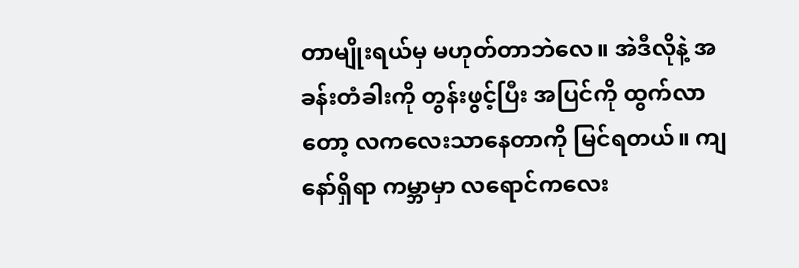တာမျိုးရယ်မှ မဟုတ်တာဘဲလေ။ အဲဒီလိုနဲ့ အခန်းတံခါးကို တွန်းဖွင့်ပြီး အပြင်ကို ထွက်လာတော့ လကလေးသာနေတာကို မြင်ရတယ်။ ကျနော်ရှိရာ ကမ္ဘာမှာ လရောင်ကလေး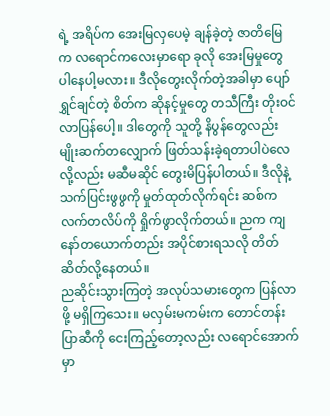ရဲ့ အရိပ်က အေးမြလှပေမဲ့ ချန်ခဲ့တဲ့ ဇာတိမြေက လရောင်ကလေးမှာရော ခုလို အေးမြမှုတွေ ပါနေပါ့မလား။ ဒီလိုတွေးလိုက်တဲ့အခါမှာ ပျော်ရွှင်ချင်တဲ့ စိတ်က ဆိုနင့်မှုတွေ တသီကြီး တိုးဝင်လာပြန်ပေါ့။ ဒါတွေကို သူတို့ နိပွန်တွေလည်း မျိုးဆက်တလျှောက် ဖြတ်သန်းခဲ့ရတာပါပဲလေ လို့လည်း မဆီမဆိုင် တွေးမိပြန်ပါတယ်။ ဒီလိုနဲ့ သက်ပြင်းဖွဖွကို မှုတ်ထုတ်လိုက်ရင်း ဆစ်ကလက်တလိပ်ကို ရှိုက်ဖွာလိုက်တယ်။ ညက ကျနော်တယောက်တည်း အပိုင်စားရသလို တိတ်ဆိတ်လို့နေတယ်။
ညဆိုင်းသွားကြတဲ့ အလုပ်သမားတွေက ပြန်လာဖို့ မရှိကြသေး။ မလှမ်းမကမ်းက တောင်တန်းပြာဆီကို ငေးကြည့်တော့လည်း လရောင်အောက်မှာ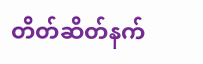တိတ်ဆိတ်နက်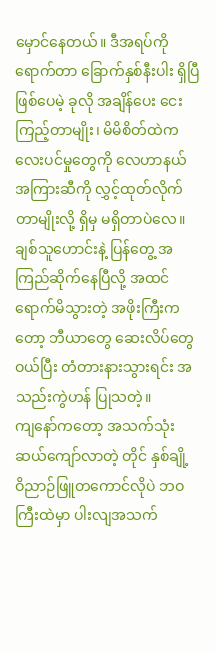မှောင်နေတယ်။ ဒီအရပ်ကိုရောက်တာ ခြောက်နှစ်နီးပါး ရှိပြီဖြစ်ပေမဲ့ ခုလို အချိန်ပေး ငေးကြည့်တာမျိုး၊ မိမိစိတ်ထဲက လေးပင်မှုတွေကို လေဟာနယ်အကြားဆီကို လွှင့်ထုတ်လိုက်တာမျိုးလို့ ရှိမှ မရှိတာပဲလေ။ ချစ်သူဟောင်းနဲ့ ပြန်တွေ့ အကြည်ဆိုက်နေပြီလို့ အထင်ရောက်မိသွားတဲ့ အဖိုးကြီးကတော့ ဘီယာတွေ ဆေးလိပ်တွေဝယ်ပြီး တံတားနားသွားရင်း အသည်းကွဲဟန် ပြုသတဲ့။
ကျနော်ကတော့ အသက်သုံးဆယ်ကျော်လာတဲ့ တိုင် နှစ်ချို့ ဝိညာဉ်ဖြူတကောင်လိုပဲ ဘဝကြီးထဲမှာ ပါးလျအသက်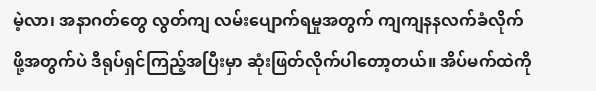မဲ့လာ၊ အနာဂတ်တွေ လွတ်ကျ လမ်းပျောက်ရမှုအတွက် ကျကျနနလက်ခံလိုက်ဖို့အတွက်ပဲ ဒီရုပ်ရှင်ကြည့်အပြီးမှာ ဆုံးဖြတ်လိုက်ပါတော့တယ်။ အိပ်မက်ထဲကို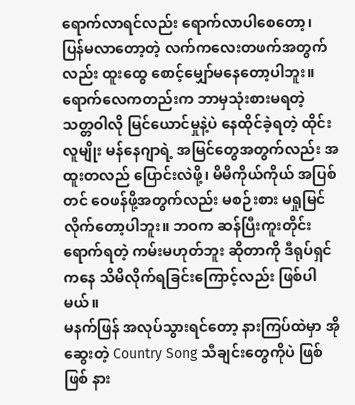ရောက်လာရင်လည်း ရောက်လာပါစေတော့၊ ပြန်မလာတော့တဲ့ လက်ကလေးတဖက်အတွက်လည်း ထူးထွေ စောင့်မျှော်မနေတော့ပါဘူး။ ရောက်လေကတည်းက ဘာမှသုံးစားမရတဲ့ သတ္တဝါလို မြင်ယောင်မှုနဲ့ပဲ နေထိုင်ခဲ့ရတဲ့ ထိုင်းလူမျိုး မန်နေဂျာရဲ့ အမြင်တွေအတွက်လည်း အထူးတလည် ပြောင်းလဲဖို့၊ မိမိကိုယ်ကိုယ် အပြစ်တင် ဝေဖန်ဖို့အတွက်လည်း မစဉ်းစား မရှုမြင်လိုက်တော့ပါဘူး။ ဘဝက ဆန်ပြီးကူးတိုင်း ရောက်ရတဲ့ ကမ်းမဟုတ်ဘူး ဆိုတာကို ဒီရုပ်ရှင်ကနေ သိမိလိုက်ရခြင်းကြောင့်လည်း ဖြစ်ပါမယ်။
မနက်ဖြန် အလုပ်သွားရင်တော့ နားကြပ်ထဲမှာ အိုဆွေးတဲ့ Country Song သီချင်းတွေကိုပဲ ဖြစ်ဖြစ် နား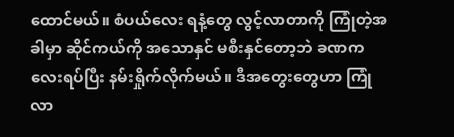ထောင်မယ်။ စံပယ်လေး ရနံ့တွေ လွင့်လာတာကို ကြုံတဲ့အခါမှာ ဆိုင်ကယ်ကို အသောနှင် မစီးနှင်တော့ဘဲ ခဏကလေးရပ်ပြီး နမ်းရှိုက်လိုက်မယ်။ ဒီအတွေးတွေဟာ ကြုံလာ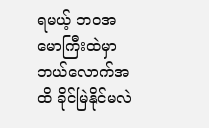ရမယ့် ဘဝအမောကြီးထဲမှာ ဘယ်လောက်အထိ ခိုင်မြဲနိုင်မလဲ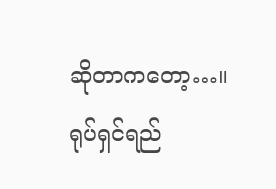ဆိုတာကတော့…။
ရုပ်ရှင်ရည်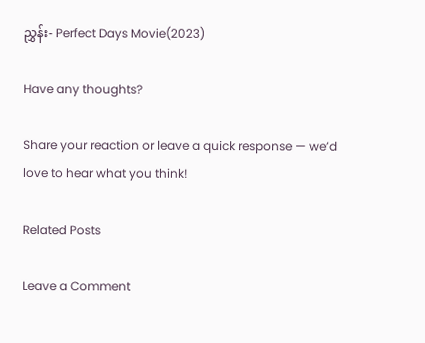ညွှန်း- Perfect Days Movie(2023)

Have any thoughts?

Share your reaction or leave a quick response — we’d love to hear what you think!

Related Posts

Leave a Comment